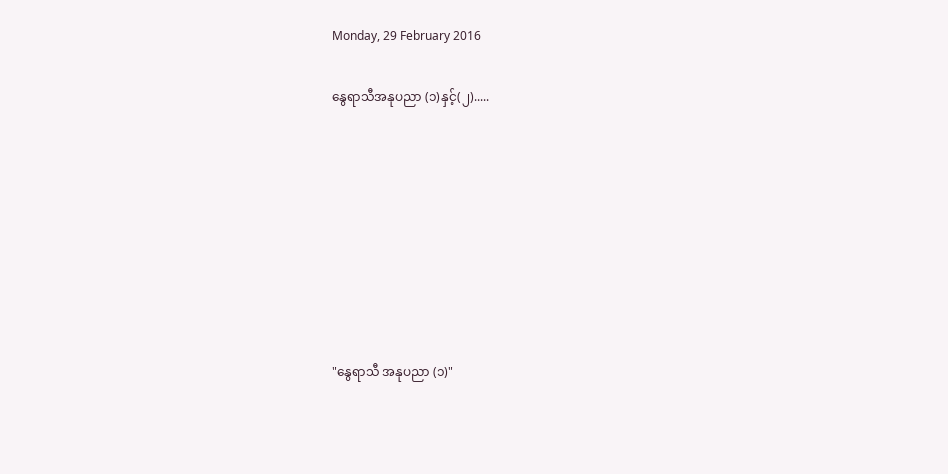Monday, 29 February 2016

နွေရာသီအနုပညာ (၁)နှင့်(၂).....








"နွေရာသီ အနုပညာ (၁)"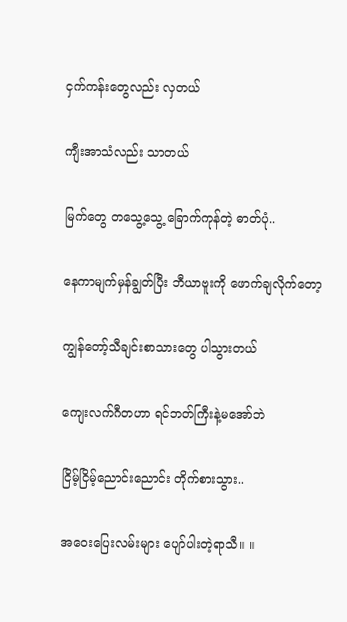ငှက်ကန်းတွေလည်း လှတယ်

ကျီးအာသံလည်း သာတယ်

မြက်တွေ တသွေ့သွေ့ ခြောက်ကုန်တဲ့ ဓာတ်ပုံ..

နေကာမျက်မှန်ချွတ်ပြီး ဘီယာဗူးကို ဖောက်ချလိုက်တော့

ကျွန်တော့်သီချင်းစာသားတွေ ပါသွားတယ်

ကျေးလက်ဂီတဟာ ရင်ဘတ်ကြီးနဲ့မအော်ဘဲ

ငြိမ့်ငြိမ့်ညောင်းညောင်း တိုက်စားသွား..

အဝေးပြေးလမ်းများ ပျော်ပါးတဲ့ရာသီ။ ။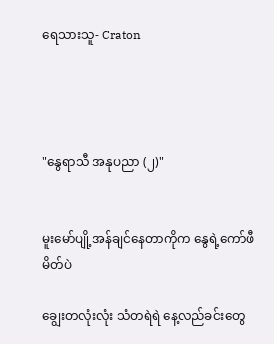ရေသားသူ- Craton




"နွေရာသီ အနုပညာ (၂)"


မူးမော်ပျို့အန်ချင်နေတာကိုက နွေရဲ့ကော်ဖီမိတ်ပဲ

ချွေးတလုံးလုံး သံတရဲရဲ နေ့လည်ခင်းတွေ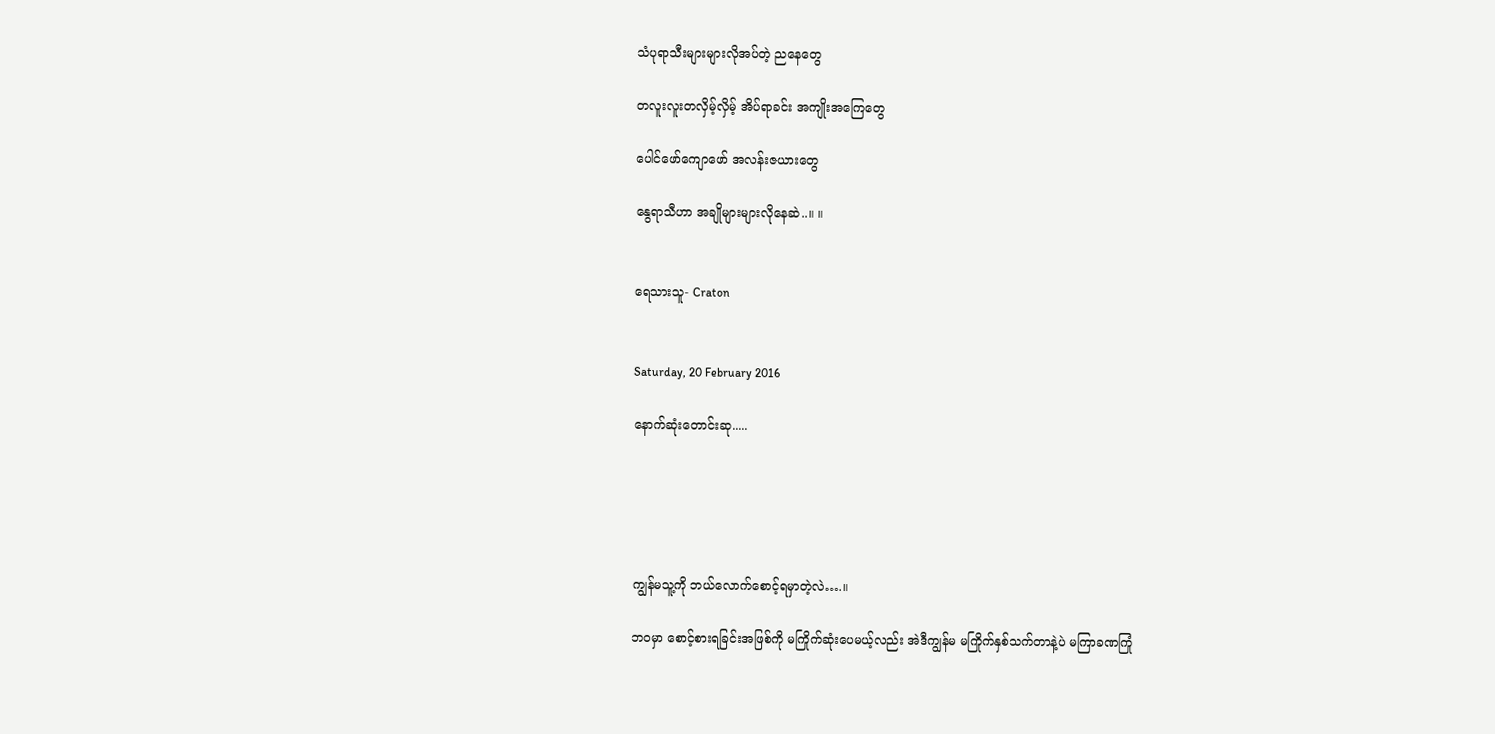သံပုရာသီးများများလိုအပ်တဲ့ ညနေတွေ

တလူးလူးတလှိမ့်လှိမ့် အိပ်ရာခင်း အကျိုးအကြေတွေ

ပေါင်ဖော်ကျောဖော် အလန်းဇယားတွေ

နွေရာသီဟာ အချိုများများလိုနေဆဲ..။ ။


ရေသားသူ- Craton


Saturday, 20 February 2016

နောက်ဆုံးတောင်းဆု.....





ကျွန်မသူ့ကို ဘယ်လောက်စောင့်ရမှာတဲ့လဲ….။

ဘဝမှာ စောင့်စားရခြင်းအဖြစ်ကို မကြိုက်ဆုံးပေမယ့်လည်း အဲဒီကျွန်မ မကြိုက်နှစ်သက်တာနဲ့ပဲ မကြာခဏကြုံ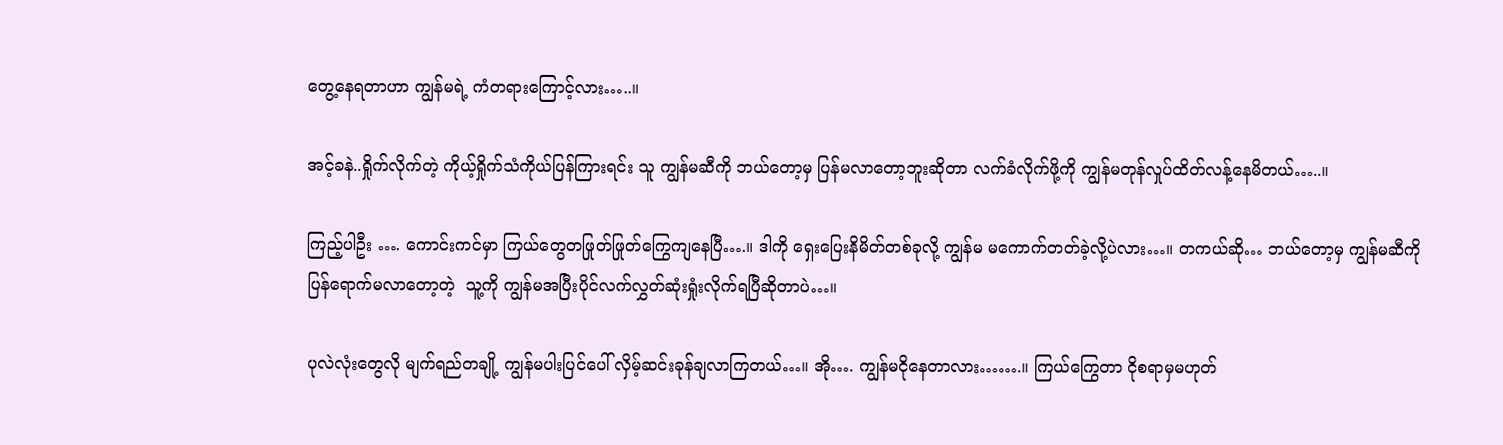တွေ့နေရတာဟာ ကျွန်မရဲ့ ကံတရားကြောင့်လား…..။

အင့်ခနဲ..ရှိုက်လိုက်တဲ့ ကိုယ့်ရှိုက်သံကိုယ်ပြန်ကြားရင်း သူ ကျွန်မဆီကို ဘယ်တော့မှ ပြန်မလာတော့ဘူးဆိုတာ လက်ခံလိုက်ဖို့ကို ကျွန်မတုန်လှုပ်ထိတ်လန့်နေမိတယ်…..။

ကြည့်ပါဦး …. ကောင်းကင်မှာ ကြယ်တွေတဖြုတ်ဖြုတ်ကြွေကျနေပြီ….။ ဒါကို ရှေးပြေးနိမိတ်တစ်ခုလို့ ကျွန်မ မကောက်တတ်ခဲ့လို့ပဲလား…။ တကယ်ဆို… ဘယ်တော့မှ ကျွန်မဆီကို ပြန်ရောက်မလာတော့တဲ့  သူ့ကို ကျွန်မအပြီးပိုင်လက်လွှတ်ဆုံးရှုံးလိုက်ရပြီဆိုတာပဲ…။

ပုလဲလုံးတွေလို မျက်ရည်တချို့ ကျွန်မပါးပြင်ပေါ် လှိမ့်ဆင်းခုန်ချလာကြတယ်…။ အို…. ကျွန်မငိုနေတာလား…….။ ကြယ်ကြွေတာ ငိုစရာမှမဟုတ်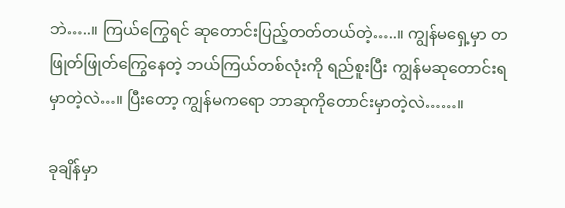ဘဲ…..။ ကြယ်ကြွေရင် ဆုတောင်းပြည့်တတ်တယ်တဲ့…..။ ကျွန်မရှေ့မှာ တဖြုတ်ဖြုတ်ကြွေနေတဲ့ ဘယ်ကြယ်တစ်လုံးကို ရည်စူးပြီး ကျွန်မဆုတောင်းရမှာတဲ့လဲ…။ ပြီးတော့ ကျွန်မကရော ဘာဆုကိုတောင်းမှာတဲ့လဲ……။

ခုချိန်မှာ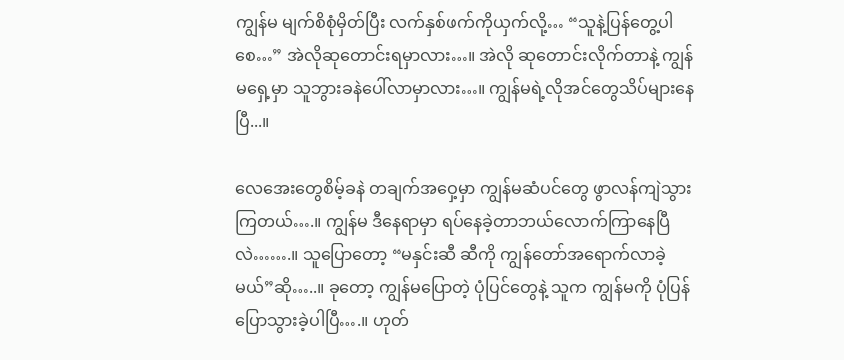ကျွန်မ မျက်စိစုံမှိတ်ပြီး လက်နှစ်ဖက်ကိုယှက်လို့… “သူနဲ့ပြန်တွေ့ပါစေ…” အဲလိုဆုတောင်းရမှာလား…။ အဲလို ဆုတောင်းလိုက်တာနဲ့ ကျွန်မရှေ့မှာ သူဘွားခနဲပေါ်လာမှာလား…။ ကျွန်မရဲ့လိုအင်တွေသိပ်များနေပြီ...။

လေအေးတွေစိမ့်ခနဲ တချက်အဝှေ့မှာ ကျွန်မဆံပင်တွေ ဖွာလန်ကျဲသွားကြတယ်….။ ကျွန်မ ဒီနေရာမှာ ရပ်နေခဲ့တာဘယ်လောက်ကြာနေပြီလဲ…….။ သူပြောတော့ “မနှင်းဆီ ဆီကို ကျွန်တော်အရောက်လာခဲ့မယ်”ဆို…..။ ခုတော့ ကျွန်မပြောတဲ့ ပုံပြင်တွေနဲ့ သူက ကျွန်မကို ပုံပြန်ပြောသွားခဲ့ပါပြီ….။ ဟုတ်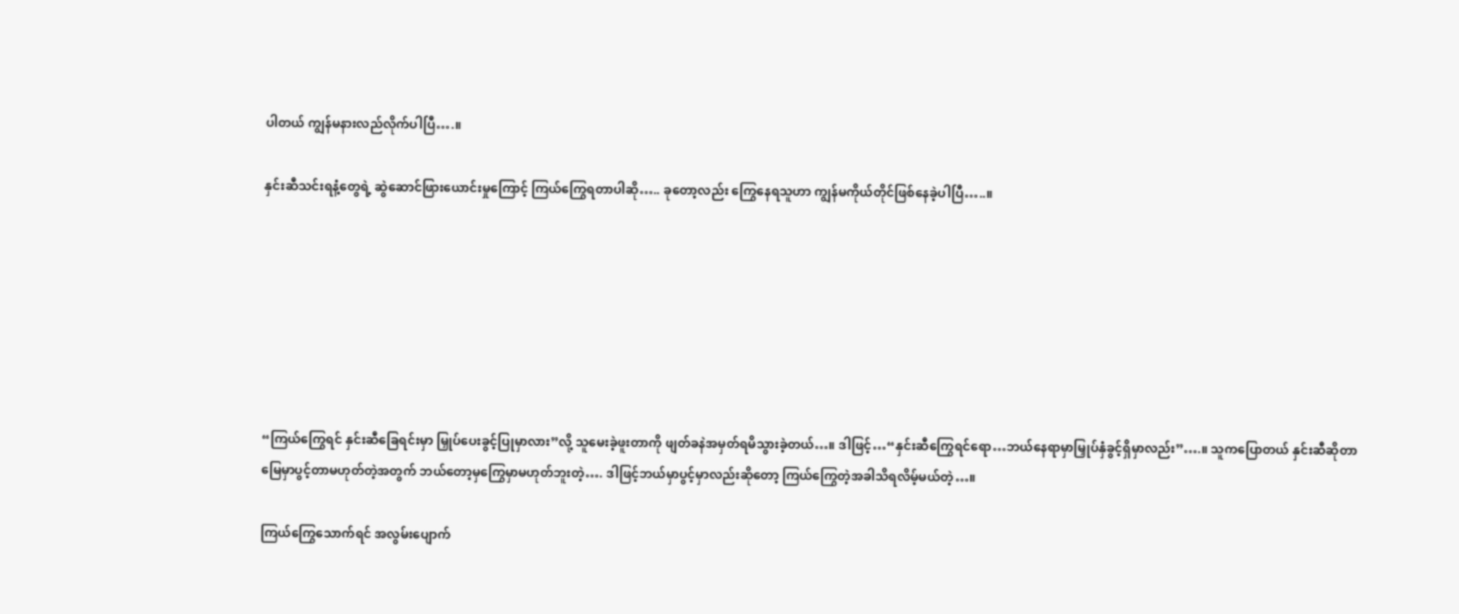ပါတယ် ကျွန်မနားလည်လိုက်ပါပြီ….။

နှင်းဆီသင်းရနံ့တွေရဲ့ ဆွဲဆောင်ဖြားယောင်းမှုကြောင့် ကြယ်ကြွေရတာပါဆို….. ခုတော့လည်း ကြွေနေရသူဟာ ကျွန်မကိုယ်တိုင်ဖြစ်နေခဲ့ပါပြီ…..။







“ကြယ်ကြွေရင် နှင်းဆီခြေရင်းမှာ မြှုပ်ပေးခွင့်ပြုမှာလား”လို့ သူမေးခဲ့ဖူးတာကို ဖျတ်ခနဲအမှတ်ရမိသွားခဲ့တယ်…။ ဒါဖြင့်…“နှင်းဆီကြွေရင်ရော…ဘယ်နေရာမှာမြှုပ်နှံခွင့်ရှိမှာလည်း”….။ သူကပြောတယ် နှင်းဆီဆိုတာ မြေမှာပွင့်တာမဟုတ်တဲ့အတွက် ဘယ်တော့မှကြွေမှာမဟုတ်ဘူးတဲ့…. ဒါဖြင့်ဘယ်မှာပွင့်မှာလည်းဆိုတော့ ကြယ်ကြွေတဲ့အခါသိရလိမ့်မယ်တဲ့…။

ကြယ်ကြွေသောက်ရင် အလွမ်းပျောက်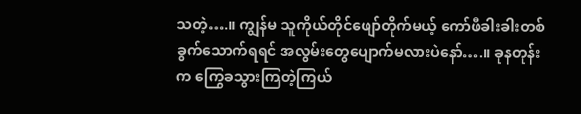သတဲ့….။ ကျွန်မ သူကိုယ်တိုင်ဖျော်တိုက်မယ့် ကော်ဖီခါးခါးတစ်ခွက်သောက်ရရင် အလွမ်းတွေပျောက်မလားပဲနော်….။ ခုနတုန်းက ကြွေခသွားကြတဲ့ကြယ်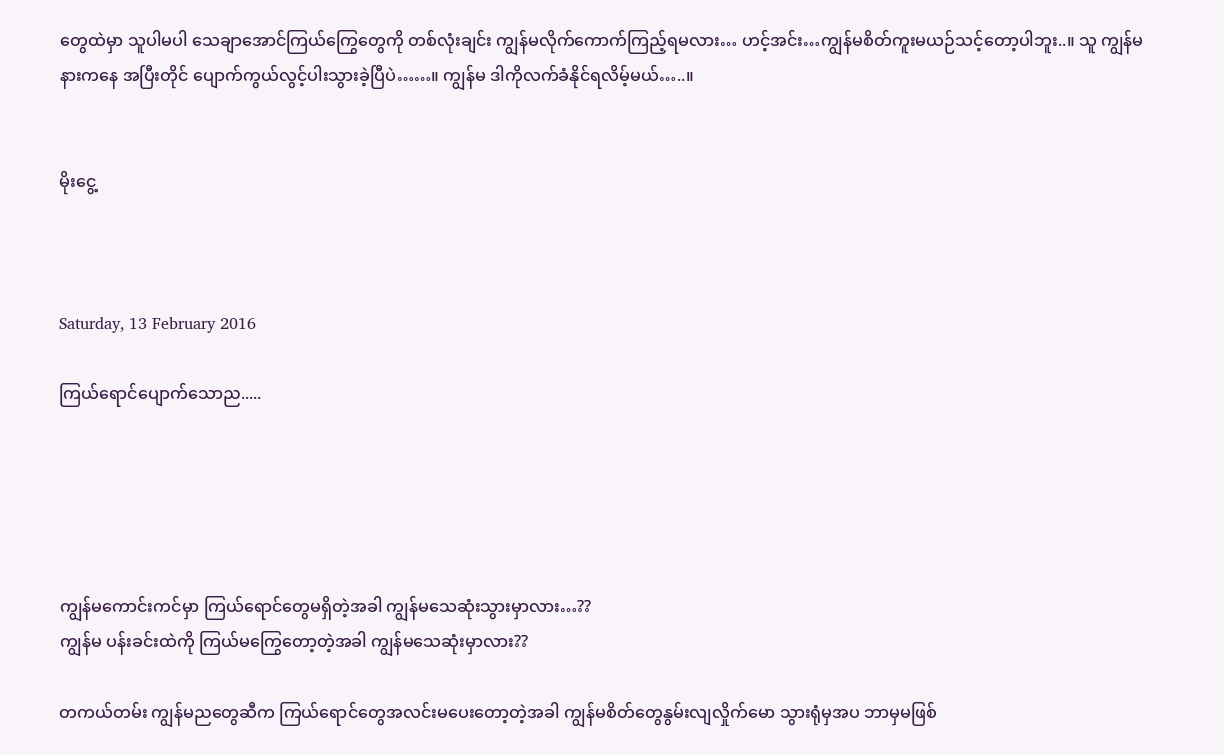တွေထဲမှာ သူပါမပါ သေချာအောင်ကြယ်ကြွေတွေကို တစ်လုံးချင်း ကျွန်မလိုက်ကောက်ကြည့်ရမလား… ဟင့်အင်း…ကျွန်မစိတ်ကူးမယဉ်သင့်တော့ပါဘူး..။ သူ ကျွန်မနားကနေ အပြီးတိုင် ပျောက်ကွယ်လွင့်ပါးသွားခဲ့ပြီပဲ……။ ကျွန်မ ဒါကိုလက်ခံနိုင်ရလိမ့်မယ်…..။


မိုးငွေ့



Saturday, 13 February 2016

ကြယ်ရောင်ပျောက်သောည.....





ကျွန်မကောင်းကင်မှာ ကြယ်ရောင်တွေမရှိတဲ့အခါ ကျွန်မသေဆုံးသွားမှာလား…??
ကျွန်မ ပန်းခင်းထဲကို ကြယ်မကြွေတော့တဲ့အခါ ကျွန်မသေဆုံးမှာလား??

တကယ်တမ်း ကျွန်မညတွေဆီက ကြယ်ရောင်တွေအလင်းမပေးတော့တဲ့အခါ ကျွန်မစိတ်တွေနွမ်းလျလှိုက်မော သွားရုံမှအပ ဘာမှမဖြစ်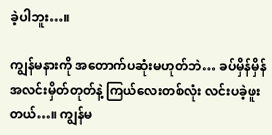ခဲ့ပါဘူး…။

ကျွန်မနားကို အတောက်ပဆုံးမဟုတ်ဘဲ… ခပ်မှိန်မှိန်အလင်းမှိတ်တုတ်နဲ့ ကြယ်လေးတစ်လုံး လင်းပခဲ့ဖူးတယ်…။ ကျွန်မ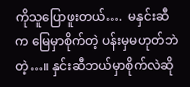ကိုသူပြောဖူးတယ်….  မနှင်းဆီက မြေမှာစိုက်တဲ့ ပန်းမှမဟုတ်ဘဲတဲ့…။ နှင်းဆီဘယ်မှာစိုက်လဲဆို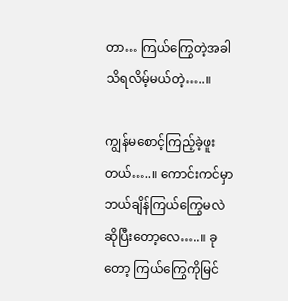တာ… ကြယ်ကြွေတဲ့အခါသိရလိမ့်မယ်တဲ့…..။

ကျွန်မစောင့်ကြည့်ခဲ့ဖူးတယ်…..။ ကောင်းကင်မှာ ဘယ်ချိန်ကြယ်ကြွေမလဲဆိုပြီးတော့လေ…..။ ခုတော့ ကြယ်ကြွေကိုမြင်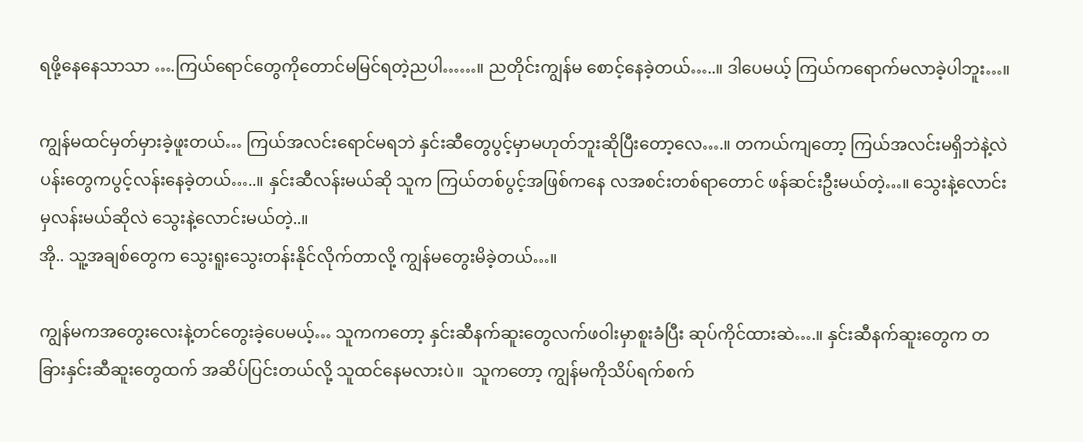ရဖို့နေနေသာသာ ….ကြယ်ရောင်တွေကိုတောင်မမြင်ရတဲ့ညပါ……။ ညတိုင်းကျွန်မ စောင့်နေခဲ့တယ်…..။ ဒါပေမယ့် ကြယ်ကရောက်မလာခဲ့ပါဘူး…။

ကျွန်မထင်မှတ်မှားခဲ့ဖူးတယ်… ကြယ်အလင်းရောင်မရဘဲ နှင်းဆီတွေပွင့်မှာမဟုတ်ဘူးဆိုပြီးတော့လေ….။ တကယ်ကျတော့ ကြယ်အလင်းမရှိဘဲနဲ့လဲ ပန်းတွေကပွင့်လန်းနေခဲ့တယ်…..။ နှင်းဆီလန်းမယ်ဆို သူက ကြယ်တစ်ပွင့်အဖြစ်ကနေ လအစင်းတစ်ရာတောင် ဖန်ဆင်းဦးမယ်တဲ့…။ သွေးနဲ့လောင်းမှလန်းမယ်ဆိုလဲ သွေးနဲ့လောင်းမယ်တဲ့..။
အို.. သူ့အချစ်တွေက သွေးရူးသွေးတန်းနိုင်လိုက်တာလို့ ကျွန်မတွေးမိခဲ့တယ်…။

ကျွန်မကအတွေးလေးနဲ့တင်တွေးခဲ့ပေမယ့်… သူကကတော့ နှင်းဆီနက်ဆူးတွေလက်ဖဝါးမှာစူးခံပြီး ဆုပ်ကိုင်ထားဆဲ….။ နှင်းဆီနက်ဆူးတွေက တခြားနှင်းဆီဆူးတွေထက် အဆိပ်ပြင်းတယ်လို့ သူထင်နေမလားပဲ။  သူကတော့ ကျွန်မကိုသိပ်ရက်စက်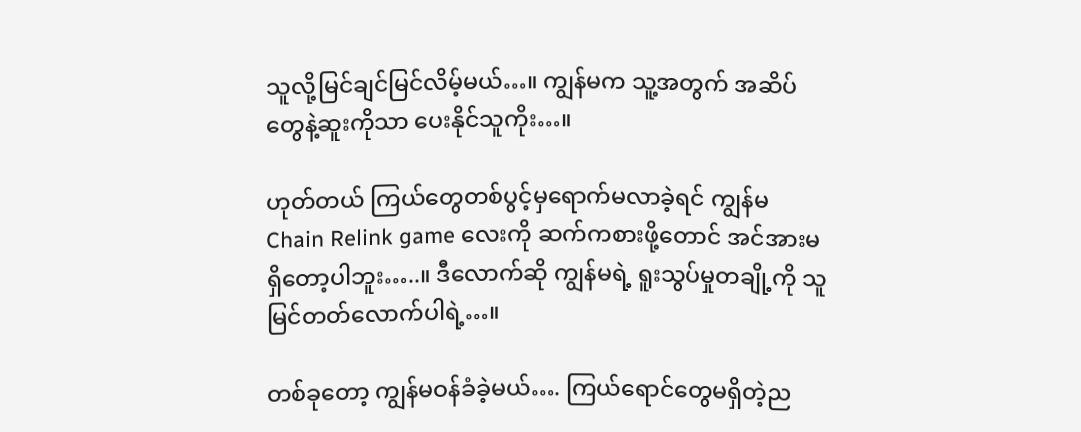သူလို့မြင်ချင်မြင်လိမ့်မယ်…။ ကျွန်မက သူ့အတွက် အဆိပ်တွေနဲ့ဆူးကိုသာ ပေးနိုင်သူကိုး…။

ဟုတ်တယ် ကြယ်တွေတစ်ပွင့်မှရောက်မလာခဲ့ရင် ကျွန်မ Chain Relink game လေးကို ဆက်ကစားဖို့တောင် အင်အားမရှိတော့ပါဘူး…..။ ဒီလောက်ဆို ကျွန်မရဲ့ ရူးသွပ်မှုတချို့ကို သူမြင်တတ်လောက်ပါရဲ့…။

တစ်ခုတော့ ကျွန်မဝန်ခံခဲ့မယ်…. ကြယ်ရောင်တွေမရှိတဲ့ည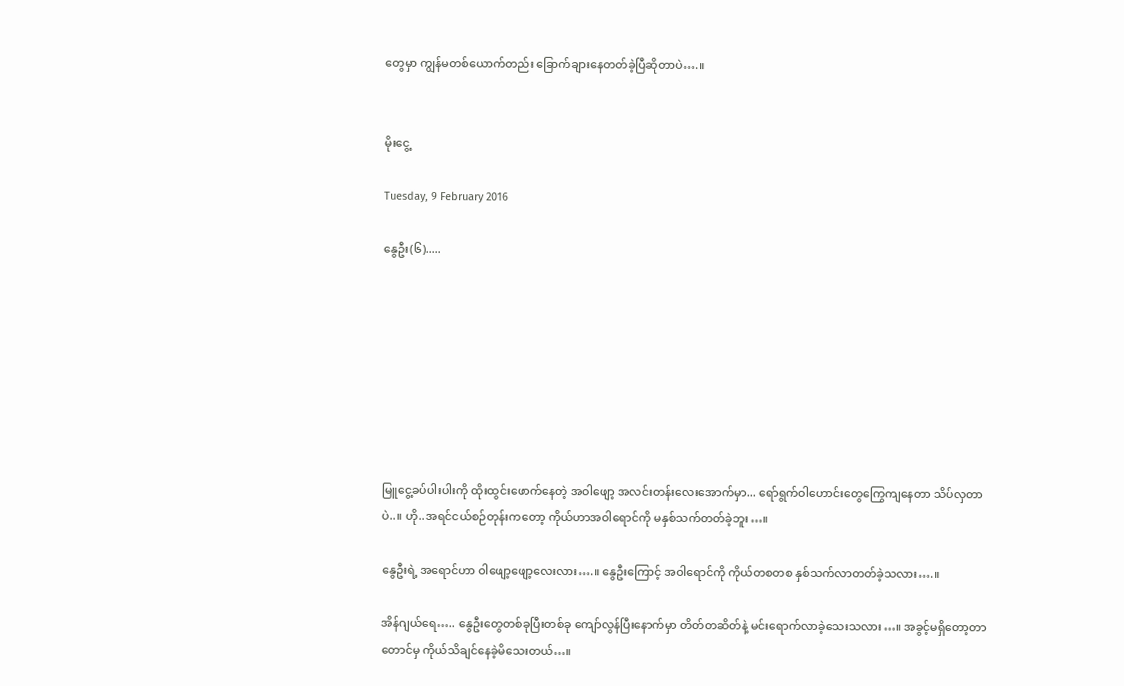တွေမှာ ကျွန်မတစ်ယောက်တည်း ခြောက်ချားနေတတ်ခဲ့ပြီဆိုတာပဲ….။


မိုးငွေ့

Tuesday, 9 February 2016

နွေဦး(၆).....








မြူငွေ့ခပ်ပါးပါးကို ထိုးထွင်းဖောက်နေတဲ့ အဝါဖျော့ အလင်းတန်းလေးအောက်မှာ... ရော်ရွက်ဝါဟောင်းတွေကြွေကျနေတာ သိပ်လှတာပဲ..။ ဟို..အရင်ငယ်စဉ်တုန်းကတော့ ကိုယ်ဟာအဝါရောင်ကို မနှစ်သက်တတ်ခဲ့ဘူး…။

နွေဦးရဲ့ အရောင်ဟာ ဝါဖျော့ဖျော့လေးလား….။ နွေဦးကြောင့် အဝါရောင်ကို ကိုယ်တစတစ နှစ်သက်လာတတ်ခဲ့သလား….။

အိန်ဂျယ်ရေ….. နွေဦးတွေတစ်ခုပြီးတစ်ခု ကျော်လွန်ပြီးနောက်မှာ တိတ်တဆိတ်နဲ့ မင်းရောက်လာခဲ့သေးသလား…။ အခွင့်မရှိတော့တာတောင်မှ ကိုယ်သိချင်နေခဲ့မိသေးတယ်…။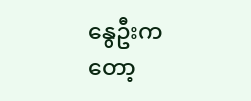နွေဦးကတော့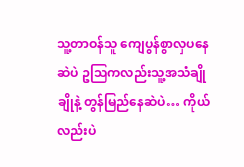သူ့တာဝန်သူ ကျေပွန်စွာလှပနေဆဲပဲ ဥသြကလည်းသူ့အသံချိုချိုနဲ့ တွန်မြည်နေဆဲပဲ… ကိုယ်လည်းပဲ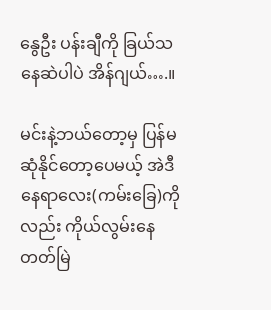နွေဦး ပန်းချီကို ခြယ်သနေဆဲပါပဲ အိန်ဂျယ်….။

မင်းနဲ့ဘယ်တော့မှ ပြန်မဆုံနိုင်တော့ပေမယ့် အဲဒီနေရာလေး(ကမ်းခြေ)ကိုလည်း ကိုယ်လွမ်းနေတတ်မြဲ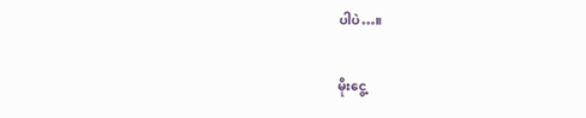ပါပဲ…။


မိုးငွေ့